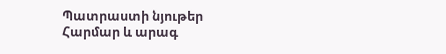Պատրաստի նյութեր
Հարմար և արագ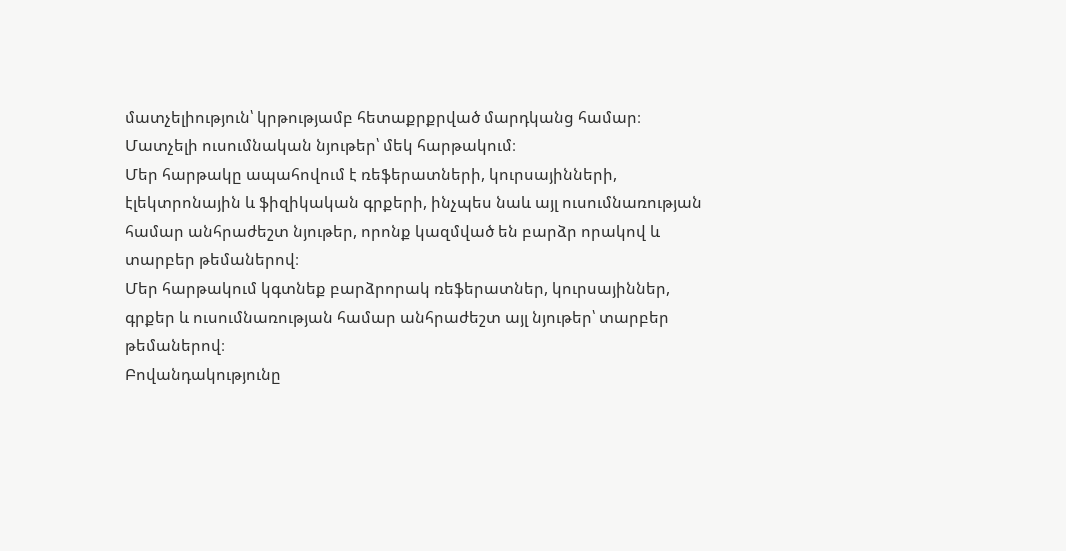մատչելիություն՝ կրթությամբ հետաքրքրված մարդկանց համար։
Մատչելի ուսումնական նյութեր՝ մեկ հարթակում։
Մեր հարթակը ապահովում է ռեֆերատների, կուրսայինների, էլեկտրոնային և ֆիզիկական գրքերի, ինչպես նաև այլ ուսումնառության համար անհրաժեշտ նյութեր, որոնք կազմված են բարձր որակով և տարբեր թեմաներով։
Մեր հարթակում կգտնեք բարձրորակ ռեֆերատներ, կուրսայիններ, գրքեր և ուսումնառության համար անհրաժեշտ այլ նյութեր՝ տարբեր թեմաներով։
Բովանդակությունը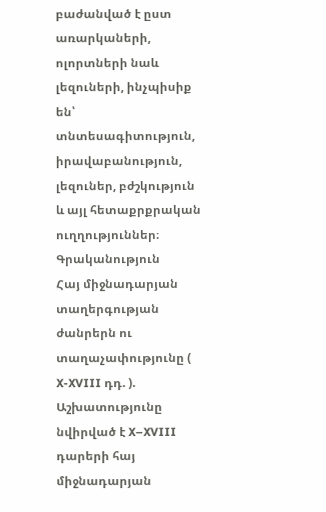բաժանված է ըստ առարկաների, ոլորտների նաև լեզուների, ինչպիսիք են՝ տնտեսագիտություն, իրավաբանություն, լեզուներ, բժշկություն և այլ հետաքրքրական ուղղություններ։
Գրականություն
Հայ միջնադարյան տաղերգության ժանրերն ու տաղաչափությունը ( X-XVIII դդ. ).
Աշխատությունը նվիրված է X–XVIII դարերի հայ միջնադարյան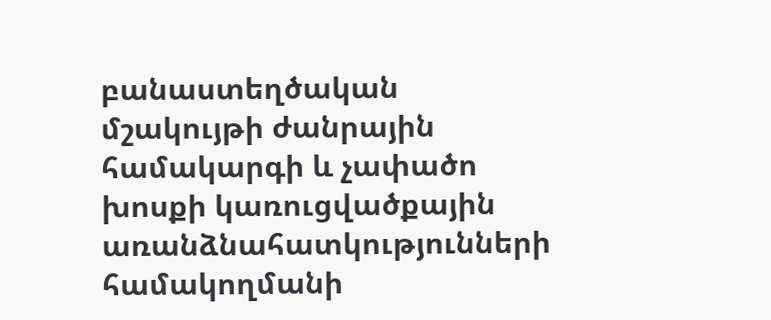բանաստեղծական մշակույթի ժանրային համակարգի և չափածո խոսքի կառուցվածքային առանձնահատկությունների համակողմանի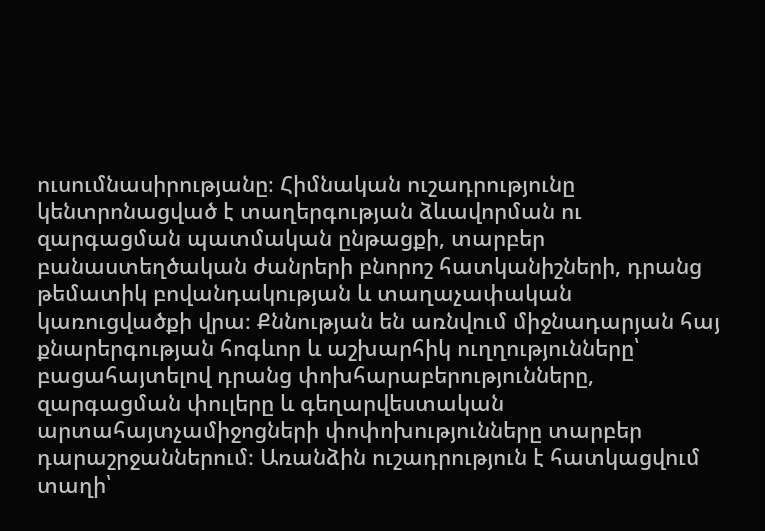ուսումնասիրությանը։ Հիմնական ուշադրությունը կենտրոնացված է տաղերգության ձևավորման ու զարգացման պատմական ընթացքի, տարբեր բանաստեղծական ժանրերի բնորոշ հատկանիշների, դրանց թեմատիկ բովանդակության և տաղաչափական կառուցվածքի վրա։ Քննության են առնվում միջնադարյան հայ քնարերգության հոգևոր և աշխարհիկ ուղղությունները՝ բացահայտելով դրանց փոխհարաբերությունները, զարգացման փուլերը և գեղարվեստական արտահայտչամիջոցների փոփոխությունները տարբեր դարաշրջաններում։ Առանձին ուշադրություն է հատկացվում տաղի՝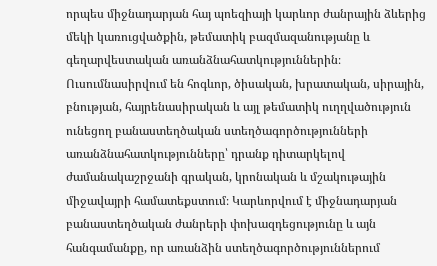որպես միջնադարյան հայ պոեզիայի կարևոր ժանրային ձևերից մեկի կառուցվածքին, թեմատիկ բազմազանությանը և գեղարվեստական առանձնահատկություններին։ Ուսումնասիրվում են հոգևոր, ծիսական, խրատական, սիրային, բնության, հայրենասիրական և այլ թեմատիկ ուղղվածություն ունեցող բանաստեղծական ստեղծագործությունների առանձնահատկությունները՝ դրանք դիտարկելով ժամանակաշրջանի գրական, կրոնական և մշակութային միջավայրի համատեքստում։ Կարևորվում է միջնադարյան բանաստեղծական ժանրերի փոխազդեցությունը և այն հանգամանքը, որ առանձին ստեղծագործություններում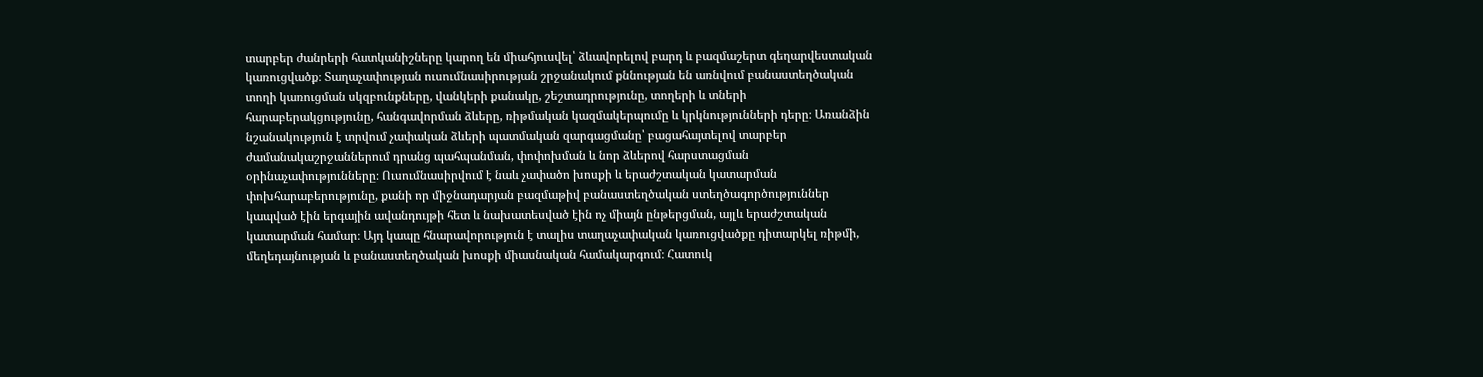տարբեր ժանրերի հատկանիշները կարող են միահյուսվել՝ ձևավորելով բարդ և բազմաշերտ գեղարվեստական կառուցվածք։ Տաղաչափության ուսումնասիրության շրջանակում քննության են առնվում բանաստեղծական տողի կառուցման սկզբունքները, վանկերի քանակը, շեշտադրությունը, տողերի և տների հարաբերակցությունը, հանգավորման ձևերը, ռիթմական կազմակերպումը և կրկնությունների դերը։ Առանձին նշանակություն է տրվում չափական ձևերի պատմական զարգացմանը՝ բացահայտելով տարբեր ժամանակաշրջաններում դրանց պահպանման, փոփոխման և նոր ձևերով հարստացման օրինաչափությունները։ Ուսումնասիրվում է նաև չափածո խոսքի և երաժշտական կատարման փոխհարաբերությունը, քանի որ միջնադարյան բազմաթիվ բանաստեղծական ստեղծագործություններ կապված էին երգային ավանդույթի հետ և նախատեսված էին ոչ միայն ընթերցման, այլև երաժշտական կատարման համար։ Այդ կապը հնարավորություն է տալիս տաղաչափական կառուցվածքը դիտարկել ռիթմի, մեղեդայնության և բանաստեղծական խոսքի միասնական համակարգում։ Հատուկ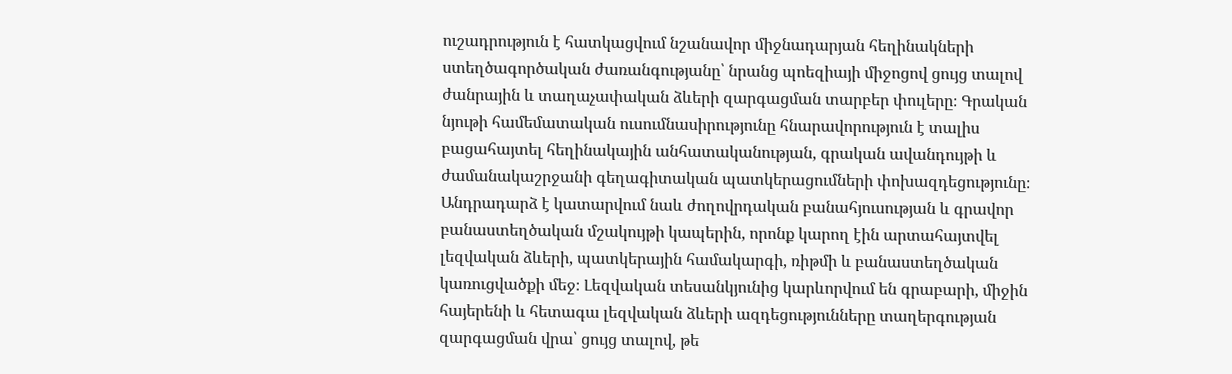ուշադրություն է հատկացվում նշանավոր միջնադարյան հեղինակների ստեղծագործական ժառանգությանը՝ նրանց պոեզիայի միջոցով ցույց տալով ժանրային և տաղաչափական ձևերի զարգացման տարբեր փուլերը։ Գրական նյութի համեմատական ուսումնասիրությունը հնարավորություն է տալիս բացահայտել հեղինակային անհատականության, գրական ավանդույթի և ժամանակաշրջանի գեղագիտական պատկերացումների փոխազդեցությունը։ Անդրադարձ է կատարվում նաև ժողովրդական բանահյուսության և գրավոր բանաստեղծական մշակույթի կապերին, որոնք կարող էին արտահայտվել լեզվական ձևերի, պատկերային համակարգի, ռիթմի և բանաստեղծական կառուցվածքի մեջ։ Լեզվական տեսանկյունից կարևորվում են գրաբարի, միջին հայերենի և հետագա լեզվական ձևերի ազդեցությունները տաղերգության զարգացման վրա՝ ցույց տալով, թե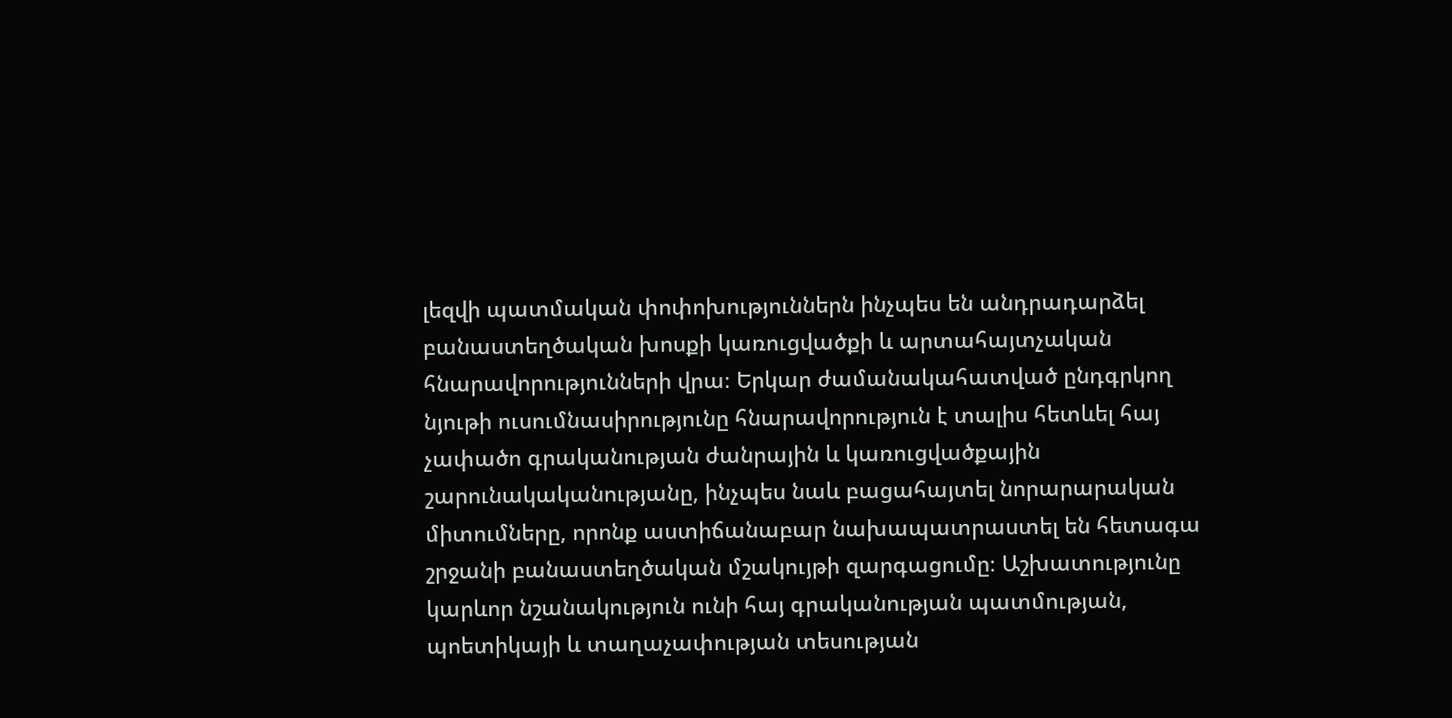լեզվի պատմական փոփոխություններն ինչպես են անդրադարձել բանաստեղծական խոսքի կառուցվածքի և արտահայտչական հնարավորությունների վրա։ Երկար ժամանակահատված ընդգրկող նյութի ուսումնասիրությունը հնարավորություն է տալիս հետևել հայ չափածո գրականության ժանրային և կառուցվածքային շարունակականությանը, ինչպես նաև բացահայտել նորարարական միտումները, որոնք աստիճանաբար նախապատրաստել են հետագա շրջանի բանաստեղծական մշակույթի զարգացումը։ Աշխատությունը կարևոր նշանակություն ունի հայ գրականության պատմության, պոետիկայի և տաղաչափության տեսության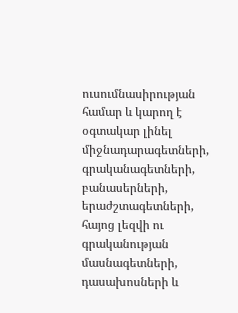ուսումնասիրության համար և կարող է օգտակար լինել միջնադարագետների, գրականագետների, բանասերների, երաժշտագետների, հայոց լեզվի ու գրականության մասնագետների, դասախոսների և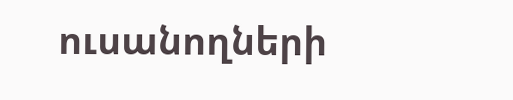ուսանողների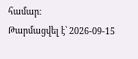համար։
Թարմացվել է՝ 2026-09-15